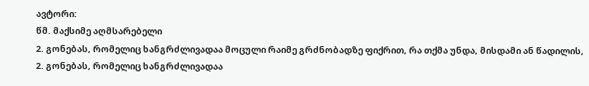ავტორი:
წმ. მაქსიმე აღმსარებელი
2. გონებას, რომელიც ხანგრძლივადაა მოცული რაიმე გრძნობადზე ფიქრით, რა თქმა უნდა, მისდამი ან წადილის,
2. გონებას, რომელიც ხანგრძლივადაა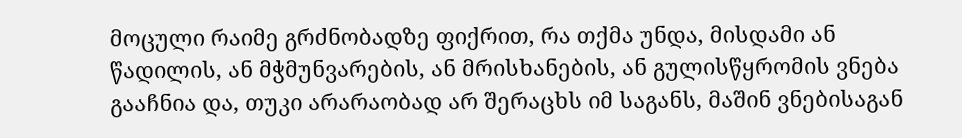მოცული რაიმე გრძნობადზე ფიქრით, რა თქმა უნდა, მისდამი ან წადილის, ან მჭმუნვარების, ან მრისხანების, ან გულისწყრომის ვნება გააჩნია და, თუკი არარაობად არ შერაცხს იმ საგანს, მაშინ ვნებისაგან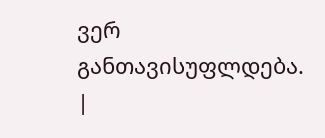ვერ განთავისუფლდება.
|